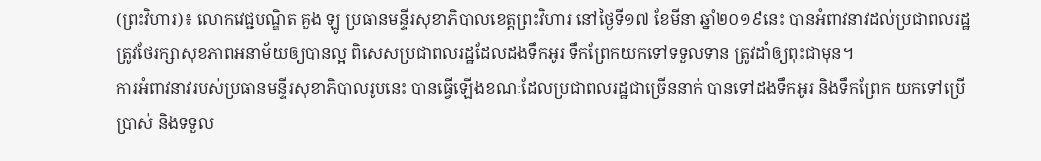(ព្រះវិហារ)៖ លោកវេជ្ជបណ្ឌិត គួង ឡូ ប្រធានមន្ទីរសុខាភិបាលខេត្តព្រះវិហារ នៅថ្ងៃទី១៧ ខែមីនា ឆ្នាំ២០១៩នេះ បានអំពាវនាវដល់ប្រជាពលរដ្ឋ ត្រូវថែរក្សាសុខភាពអនាម័យឲ្យបានល្អ ពិសេសប្រជាពលរដ្ឋដែលដងទឹកអូរ ទឹកព្រែកយកទៅទទួលទាន ត្រូវដាំឲ្យពុះជាមុន។
ការអំពាវនាវរបស់ប្រធានមន្ទីរសុខាភិបាលរូបនេះ បានធ្វើឡើងខណៈដែលប្រជាពលរដ្ឋជាច្រើននាក់ បានទៅដងទឹកអូរ និងទឹកព្រែក យកទៅប្រើប្រាស់ និងទទួល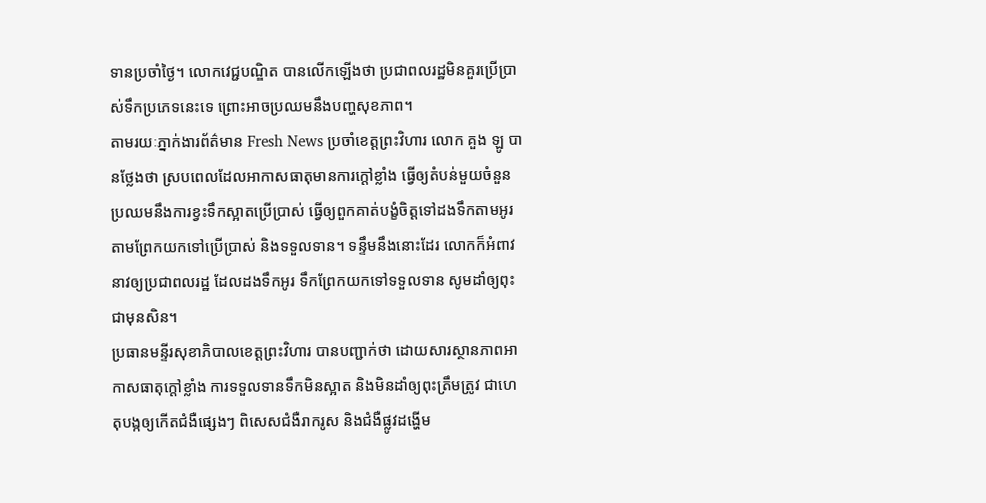ទានប្រចាំថ្ងៃ។ លោកវេជ្ជបណ្ឌិត បានលើកឡើងថា ប្រជាពលរដ្ឋមិនគួរប្រើប្រាស់ទឹកប្រភេទនេះទេ ព្រោះអាចប្រឈមនឹងបញ្ហសុខភាព។
តាមរយៈភ្នាក់ងារព័ត៌មាន Fresh News ប្រចាំខេត្តព្រះវិហារ លោក គួង ឡូ បានថ្លែងថា ស្របពេលដែលអាកាសធាតុមានការក្តៅខ្លាំង ធ្វើឲ្យតំបន់មួយចំនួនប្រឈមនឹងការខ្វះទឹកស្អាតប្រើប្រាស់ ធ្វើឲ្យពួកគាត់បង្ខំចិត្តទៅដងទឹកតាមអូរ តាមព្រែកយកទៅប្រើប្រាស់ និងទទួលទាន។ ទន្ទឹមនឹងនោះដែរ លោកក៏អំពាវនាវឲ្យប្រជាពលរដ្ឋ ដែលដងទឹកអូរ ទឹកព្រែកយកទៅទទួលទាន សូមដាំឲ្យពុះជាមុនសិន។
ប្រធានមន្ទីរសុខាភិបាលខេត្តព្រះវិហារ បានបញ្ជាក់ថា ដោយសារស្ថានភាពអាកាសធាតុក្តៅខ្លាំង ការទទួលទានទឹកមិនស្អាត និងមិនដាំឲ្យពុះត្រឹមត្រូវ ជាហេតុបង្កឲ្យកើតជំងឺផ្សេងៗ ពិសេសជំងឺរាករូស និងជំងឺផ្លូវដង្ហើម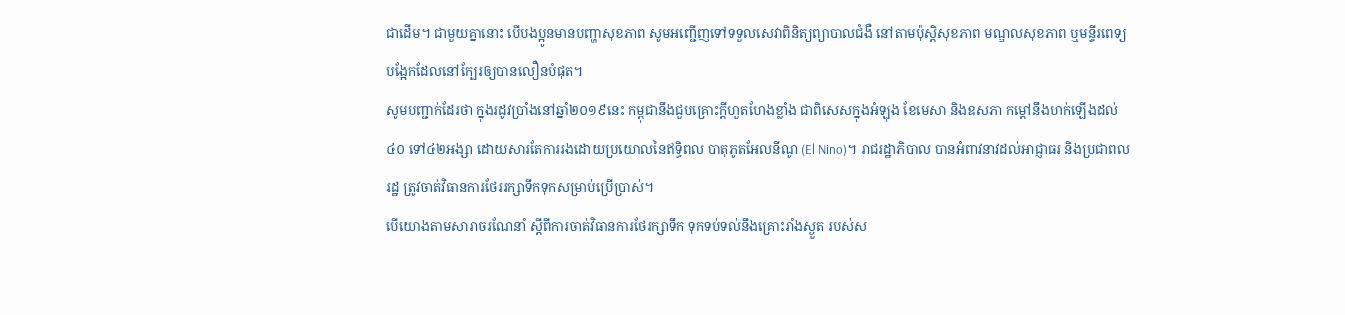ជាដើម។ ជាមួយគ្នានោះ បើបងប្អូនមានបញ្ហាសុខភាព សូមអញ្ជើញទៅទទួលសេវាពិនិត្យព្យាបាលជំងឺ នៅតាមប៉ុស្តិសុខភាព មណ្ឌលសុខភាព ឬមន្ទីរពេទ្យបង្អែកដែលនៅក្បែរឲ្យបានលឿនបំផុត។
សូមបញ្ជាក់ដែរថា ក្នុងរដូវប្រាំងនៅឆ្នាំ២០១៩នេះ កម្ពុជានឹងជួបគ្រោះក្តីហួតហែងខ្លាំង ជាពិសេសក្នុងអំឡុង ខែមេសា និងឧសភា កម្តៅនឹងហក់ឡើងដល់ ៤០ ទៅ៤២អង្សា ដោយសារតែការរងដោយប្រយោលនៃឥទ្ធិពល បាតុភូតអែលនីណូ (El Nino)។ រាជរដ្ឋាភិបាល បានអំពាវនាវដល់អាជ្ញាធរ និងប្រជាពលរដ្ឋ ត្រូវចាត់វិធានការថែររក្សាទឹកទុកសម្រាប់ប្រើប្រាស់។
បើយោងតាមសារាចរណែនាំ ស្តីពីការចាត់វិធានការថែរក្សាទឹក ទុកទប់ទល់នឹងគ្រោះរាំងស្ងួត របស់ស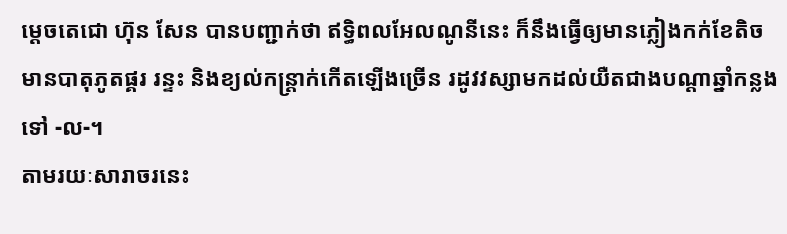ម្ដេចតេជោ ហ៊ុន សែន បានបញ្ជាក់ថា ឥទ្ធិពលអែលណូនីនេះ ក៏នឹងធ្វើឲ្យមានភ្លៀងកក់ខែតិច មានបាតុភូតផ្គរ រន្ទះ និងខ្យល់កន្ត្រាក់កើតឡើងច្រើន រដូវវស្សាមកដល់យឺតជាងបណ្តាឆ្នាំកន្លងទៅ -ល-។
តាមរយៈសារាចរនេះ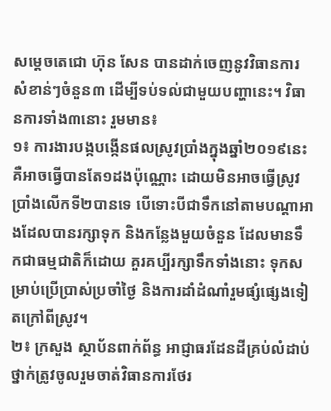សម្តេចតេជោ ហ៊ុន សែន បានដាក់ចេញនូវវិធានការ សំខាន់ៗចំនួន៣ ដើម្បីទប់ទល់ជាមួយបញ្ហានេះ។ វិធានការទាំង៣នោះ រួមមាន៖
១៖ ការងារបង្កបង្កើនផលស្រូវប្រាំងក្នុងឆ្នាំ២០១៩នេះ គឺអាចធ្វើបានតែ១ដងប៉ុណ្ណោះ ដោយមិនអាចធ្វើស្រូវប្រាំងលើកទី២បានទេ បើទោះបីជាទឹកនៅតាមបណ្តាអាងដែលបានរក្សាទុក និងកន្លែងមួយចំនួន ដែលមានទឹកជាធម្មជាតិក៏ដោយ គួរគប្បីរក្សាទឹកទាំងនោះ ទុកសម្រាប់ប្រើប្រាស់ប្រចាំថ្ងៃ និងការដាំដំណាំរួមផ្សំផ្សេងទៀតក្រៅពីស្រូវ។
២៖ ក្រសួង ស្ថាប័នពាក់ព័ន្ធ អាជ្ញាធរដែនដីគ្រប់លំដាប់ថ្នាក់ត្រូវចូលរួមចាត់វិធានការថែរ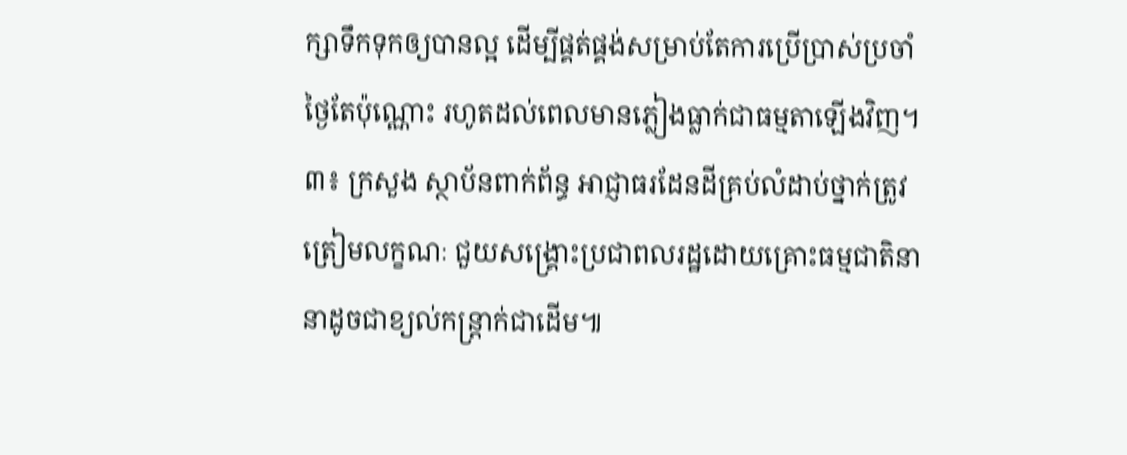ក្សាទឹកទុកឲ្យបានល្អ ដើម្បីផ្គត់ផ្គង់សម្រាប់តែការប្រើប្រាស់ប្រចាំថ្ងៃតែប៉ុណ្ណោះ រហូតដល់ពេលមានភ្លៀងធ្លាក់ជាធម្មតាឡើងវិញ។
៣៖ ក្រសួង ស្ថាប័នពាក់ព័ន្ធ អាជ្ញាធរដែនដីគ្រប់លំដាប់ថ្នាក់ត្រូវត្រៀមលក្ខណៈ ជួយសង្គ្រោះប្រជាពលរដ្ឋដោយគ្រោះធម្មជាតិនានាដូចជាខ្យល់កន្ត្រាក់ជាដើម៕